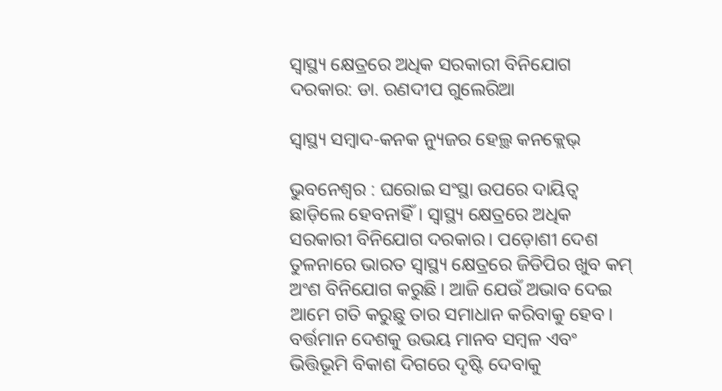ସ୍ବାସ୍ଥ୍ୟ କ୍ଷେତ୍ରରେ ଅଧିକ ସରକାରୀ ବିନିଯୋଗ ଦରକାର: ଡା. ରଣଦୀପ ଗୁଲେରିଆ

ସ୍ବାସ୍ଥ୍ୟ ସମ୍ବାଦ-କନକ ନ୍ୟୁଜର ହେଲ୍ଥ କନକ୍ଲେଭ୍‌

ଭୁବନେଶ୍ବର : ଘରୋଇ ସଂସ୍ଥା ଉପରେ ଦାୟିତ୍ବ ଛାଡ଼ିଲେ ହେବନାହିଁ। ସ୍ବାସ୍ଥ୍ୟ କ୍ଷେତ୍ରରେ ଅଧିକ ସରକାରୀ ବିନିଯୋଗ ଦରକାର। ପଡ଼ୋଶୀ ଦେଶ ତୁଳନାରେ ଭାରତ ସ୍ବାସ୍ଥ୍ୟ କ୍ଷେତ୍ରରେ ଜିଡିପିର ଖୁବ କମ୍‌ ଅଂଶ ବିନିଯୋଗ କରୁଛି। ଆଜି ଯେଉଁ ଅଭାବ ଦେଇ ଆମେ ଗତି କରୁଛୁ ତାର ସମାଧାନ କରିବାକୁ ହେବ। ବର୍ତ୍ତମାନ ଦେଶକୁ ଉଭୟ ମାନବ ସମ୍ବଳ ଏବଂ ଭିତ୍ତିଭୂମି ବିକାଶ ଦିଗରେ ଦୃଷ୍ଟି ଦେବାକୁ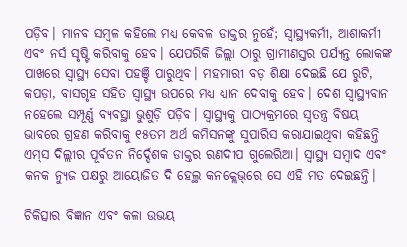ପଡ଼ିବ। ମାନବ ସମ୍ବଳ କହିଲେ ମଧ୍ୟ କେବଳ ଡାକ୍ତର ନୁହେଁ; ସ୍ବାସ୍ଥ୍ୟକର୍ମୀ, ଆଶାକର୍ମୀ ଏବଂ ନର୍ସ ସୃଷ୍ଟି କରିବାକୁ ହେବ। ଯେପରିକି ଜିଲ୍ଲା ଠାରୁ ଗ୍ରାମୀଣସ୍ତର ପର୍ଯ୍ୟନ୍ତ ଲୋକଙ୍କ ପାଖରେ ସ୍ବାସ୍ଥ୍ୟ ସେବା ପହଞ୍ଚି ପାରୁଥିବ। ମହମାରୀ ବଡ଼ ଶିକ୍ଷା ଦେଇଛି ଯେ ରୁଟି, କପଡ଼ା, ବାସଗୃହ ସହିତ ସ୍ବାସ୍ଥ୍ୟ ଉପରେ ମଧ୍ୟ ଧ୍ୟାନ ଦେବାକୁ ହେବ। ଦେଶ ସ୍ବାସ୍ଥ୍ୟବାନ ନହେଲେ ସମ୍ପୂର୍ଣ୍ଣ ବ୍ୟବସ୍ଥା ଭୁଶୁଡ଼ି ପଡ଼ିବ। ସ୍ବାସ୍ଥ୍ୟକୁ ପାଠ୍ୟକ୍ରମରେ ସ୍ବତନ୍ତ୍ର ବିଷୟ ଭାବରେ ଗ୍ରହଣ କରିବାକୁ ୧୫ତମ ଅର୍ଥ କମିସନଙ୍କୁ ସୁପାରିସ କରାଯାଇଥିବା କହିଛନ୍ତି ଏମ୍‌ସ ଦିଲ୍ଲୀର ପୂର୍ବତନ ନିର୍ଦ୍ଦେଶକ ଡାକ୍ତର ରଣଦୀପ ଗୁଲେରିଆ। ସ୍ବାସ୍ଥ୍ୟ ସମ୍ବାଦ ଏବଂ କନକ ନ୍ୟୁଜ ପକ୍ଷରୁ ଆୟୋଜିତ ଦି ହେଲ୍ଥ କନକ୍ଲେଭ‌୍‌ରେ ସେ ଏହି ମତ ଦେଇଛନ୍ତି।

ଚିକିତ୍ସାର ବିଜ୍ଞାନ ଏବଂ କଳା ଉଭୟ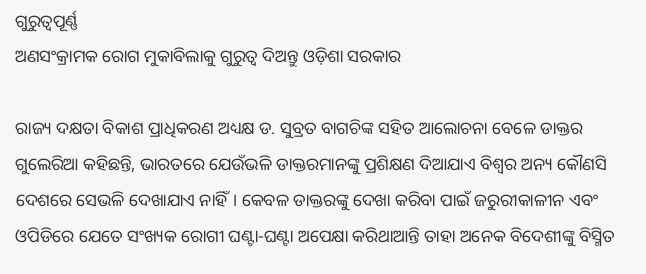ଗୁରୁତ୍ବପୂର୍ଣ୍ଣ
ଅଣସଂକ୍ରାମକ ରୋଗ ମୁକାବିଲାକୁ ଗୁରୁତ୍ବ ଦିଅନ୍ତୁ ଓଡ଼ିଶା ସରକାର

ରାଜ୍ୟ ଦକ୍ଷତା ବିକାଶ ପ୍ରାଧିକରଣ ଅଧ୍ୟକ୍ଷ ଡ. ସୁବ୍ରତ ବାଗଚିଙ୍କ ସହିତ ଆଲୋଚନା ବେଳେ ଡାକ୍ତର ଗୁଲେରିଆ କହିଛନ୍ତି, ଭାରତରେ ଯେଉଁଭଳି ଡାକ୍ତରମାନଙ୍କୁ ପ୍ରଶିକ୍ଷଣ ଦିଆଯାଏ ବିଶ୍ବର ଅନ୍ୟ କୌଣସି ଦେଶରେ ସେଭଳି ଦେଖାଯାଏ ନାହିଁ। କେବଳ ଡାକ୍ତରଙ୍କୁ ଦେଖା କରିବା ପାଇଁ ଜରୁରୀକାଳୀନ ଏବଂ ଓପିଡିରେ ଯେତେ ସଂଖ୍ୟକ ରୋଗୀ ଘଣ୍ଟା-ଘଣ୍ଟା ଅପେକ୍ଷା କରିଥାଆନ୍ତି ତାହା ଅନେକ ବିଦେଶୀଙ୍କୁ ବିସ୍ମିତ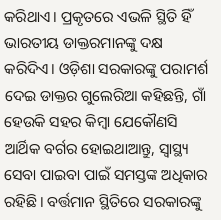କରିଥାଏ। ପ୍ରକୃତରେ ଏଭଳି ସ୍ଥିତି ହିଁ ଭାରତୀୟ ଡାକ୍ତରମାନଙ୍କୁ ଦକ୍ଷ କରିଦିଏ। ଓଡ଼ିଶା ସରକାରଙ୍କୁ ପରାମର୍ଶ ଦେଇ ଡାକ୍ତର ଗୁଲେରିଆ କହିଛନ୍ତି, ଗାଁ ହେଉକି ସହର କିମ୍ବା ଯେକୌଣସି ଆର୍ଥିକ ବର୍ଗର ହୋଇଥାଆନ୍ତୁ, ସ୍ବାସ୍ଥ୍ୟ ସେବା ପାଇବା ପାଇଁ ସମସ୍ତଙ୍କ ଅଧିକାର ରହିଛି। ବର୍ତ୍ତମାନ ସ୍ଥିତିରେ ସରକାରଙ୍କୁ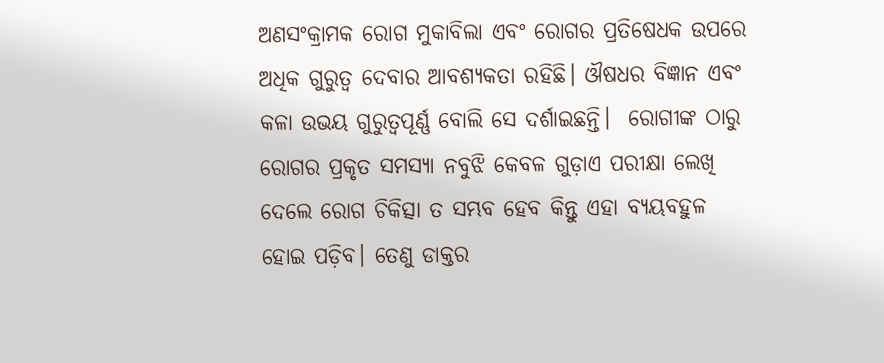ଅଣସଂକ୍ରାମକ ରୋଗ ମୁକାବିଲା ଏବଂ ରୋଗର ପ୍ରତିଷେଧକ ଉପରେ ଅଧିକ ଗୁରୁତ୍ବ ଦେବାର ଆବଶ୍ୟକତା ରହିଛି। ଔଷଧର ବିଜ୍ଞାନ ଏବଂ କଳା ଉଭୟ ଗୁରୁତ୍ବପୂର୍ଣ୍ଣ ବୋଲି ସେ ଦର୍ଶାଇଛନ୍ତି।  ରୋଗୀଙ୍କ ଠାରୁ ରୋଗର ପ୍ରକୃତ ସମସ୍ୟା ନବୁଝି କେବଳ ଗୁଡ଼ାଏ ପରୀକ୍ଷା ଲେଖି ଦେଲେ ରୋଗ ଚିକିତ୍ସା ତ ସମ୍ଭବ ହେବ କିନ୍ତୁ ଏହା ବ୍ୟୟବହୁଳ ହୋଇ ପଡ଼ିବ। ତେଣୁ ଡାକ୍ତର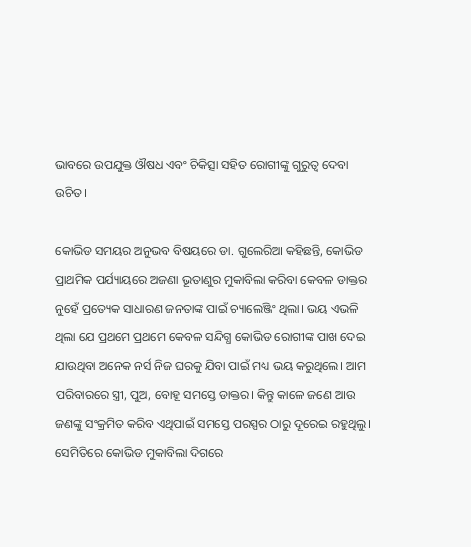ଭାବରେ ଉପଯୁକ୍ତ ଔଷଧ ଏବଂ ଚିକିତ୍ସା ସହିତ ରୋଗୀଙ୍କୁ ଗୁରୁତ୍ବ ଦେବା ଉଚିତ।

କୋଭିଡ ସମୟର ଅନୁଭବ ବିଷୟରେ ଡା. ଗୁଲେରିଆ କହିଛନ୍ତି, କୋଭିଡ ପ୍ରାଥମିକ ପର୍ଯ୍ୟାୟରେ ଅଜଣା ଭୂତାଣୁର ମୁକାବିଲା କରିବା କେବଳ ଡାକ୍ତର ନୁହେଁ ପ୍ରତ୍ୟେକ ସାଧାରଣ ଜନତାଙ୍କ ପାଇଁ ଚ୍ୟାଲେଞ୍ଜିଂ ଥିଲା। ଭୟ ଏଭଳି ଥିଲା ଯେ ପ୍ରଥମେ ପ୍ରଥମେ କେବଳ ସନ୍ଦିଗ୍ଧ କୋଭିଡ ରୋଗୀଙ୍କ ପାଖ ଦେଇ ଯାଉଥିବା ଅନେକ ନର୍ସ ନିଜ ଘରକୁ ଯିବା ପାଇଁ ମଧ୍ୟ ଭୟ କରୁଥିଲେ। ଆମ ପରିବାରରେ ସ୍ତ୍ରୀ, ପୁଅ, ବୋହୂ ସମସ୍ତେ ଡାକ୍ତର। କିନ୍ତୁ କାଳେ ଜଣେ ଆଉ ଜଣଙ୍କୁ ସଂକ୍ରମିତ କରିବ ଏଥିପାଇଁ ସମସ୍ତେ ପରସ୍ପର ଠାରୁ ଦୂରେଇ ରହୁଥିଲୁ। ସେମିତିରେ କୋଭିଡ ମୁକାବିଲା ଦିଗରେ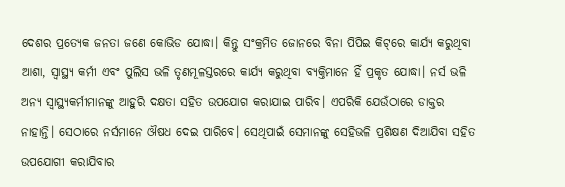ଦେଶର ପ୍ରତ୍ୟେକ ଜନତା ଜଣେ କୋଭିଡ ଯୋଦ୍ଧା। କିନ୍ତୁ ସଂକ୍ରମିତ ଜୋନରେ ବିନା ପିପିଇ କିଟ୍‌ରେ କାର୍ଯ୍ୟ କରୁଥିବା ଆଶା, ସ୍ବାସ୍ଥ୍ୟ କର୍ମୀ ଏବଂ ପୁଲିସ ଭଳି ତୃଣମୂଳସ୍ତରରେ କାର୍ଯ୍ୟ କରୁଥିବା ବ୍ୟକ୍ତିମାନେ ହିଁ ପ୍ରକୃତ ଯୋଦ୍ଧା। ନର୍ସ ଭଳି ଅନ୍ୟ ସ୍ବାସ୍ଥ୍ୟକର୍ମୀମାନଙ୍କୁ ଆହୁରି ଦକ୍ଷତା ସହିତ ଉପଯୋଗ କରାଯାଇ ପାରିବ। ଏପରିକି ଯେଉଁଠାରେ ଡାକ୍ତର ନାହାନ୍ତି। ସେଠାରେ ନର୍ସମାନେ ଔଷଧ ଦେଇ ପାରିବେ। ସେଥିପାଇଁ ସେମାନଙ୍କୁ ସେହିଭଳି ପ୍ରଶିକ୍ଷଣ ଦିଆଯିବା ସହିତ ଉପଯୋଗୀ କରାଯିବାର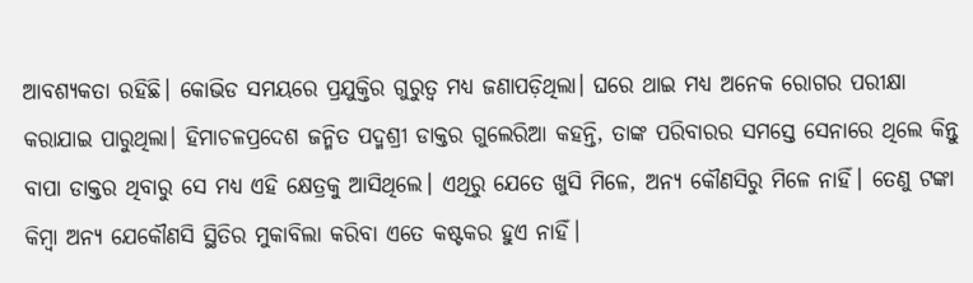ଆବଶ୍ୟକତା ରହିଛି। କୋଭିଡ ସମୟରେ ପ୍ରଯୁକ୍ତିର ଗୁରୁତ୍ବ ମଧ୍ୟ ଜଣାପଡ଼ିଥିଲା। ଘରେ ଥାଇ ମଧ୍ୟ ଅନେକ ରୋଗର ପରୀକ୍ଷା କରାଯାଇ ପାରୁଥିଲା। ହିମାଚଳପ୍ରଦେଶ ଜନ୍ମିତ ପଦ୍ମଶ୍ରୀ ଡାକ୍ତର ଗୁଲେରିଆ କହନ୍ତି, ତାଙ୍କ ପରିବାରର ସମସ୍ତେ ସେନାରେ ଥିଲେ କିନ୍ତୁ ବାପା ଡାକ୍ତର ଥିବାରୁ ସେ ମଧ୍ୟ ଏହି କ୍ଷେତ୍ରକୁ ଆସିଥିଲେ। ଏଥିରୁ ଯେତେ ଖୁସି ମିଳେ, ଅନ୍ୟ କୌଣସିରୁ ମିଳେ ନାହିଁ। ତେଣୁ ଟଙ୍କା କିମ୍ବା ଅନ୍ୟ ଯେକୌଣସି ସ୍ଥିତିର ମୁକାବିଲା କରିବା ଏତେ କଷ୍ଟକର ହୁଏ ନାହିଁ।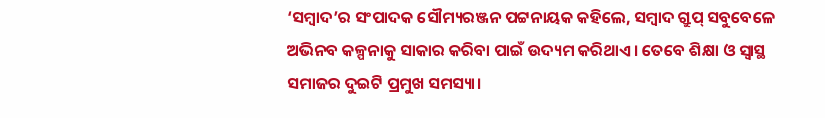‘ସମ୍ବାଦ’ର ସଂପାଦକ ସୌମ୍ୟରଞ୍ଜନ ପଟ୍ଟନାୟକ କହିଲେ, ସମ୍ବାଦ ଗ୍ରୁପ୍‌ ସବୁବେଳେ ଅଭିନବ କଳ୍ପନାକୁ ସାକାର କରିବା ପାଇଁ ଉଦ୍ୟମ କରିଥାଏ। ତେବେ ଶିକ୍ଷା ଓ ସ୍ବାସ୍ଥ ସମାଜର ଦୁଇଟି ପ୍ରମୁଖ ସମସ୍ୟା।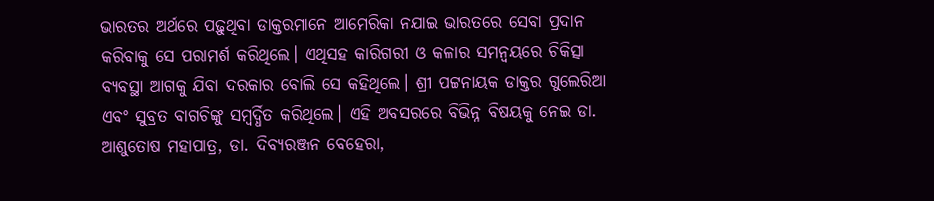ଭାରତର ଅର୍ଥରେ ପଢ଼ୁଥିବା ଡାକ୍ତରମାନେ ଆମେରିକା ନଯାଇ ଭାରତରେ ସେବା ପ୍ରଦାନ କରିବାକୁ ସେ ପରାମର୍ଶ କରିଥିଲେ। ଏଥିସହ କାରିଗରୀ ଓ କଳାର ସମନ୍ବୟରେ ଚିକିତ୍ସା ବ୍ୟବସ୍ଥା ଆଗକୁ ଯିବା ଦରକାର ବୋଲି ସେ କହିଥିଲେ। ଶ୍ରୀ ପଟ୍ଟନାୟକ ଡାକ୍ତର ଗୁଲେରିଆ ଏବଂ ସୁବ୍ରତ ବାଗଚିଙ୍କୁ ସମ୍ବର୍ଦ୍ଧିତ କରିଥିଲେ। ଏହି ଅବସରରେ ବିଭିନ୍ନ ବିଷୟକୁ ନେଇ ଡା. ଆଶୁତୋଷ ମହାପାତ୍ର, ଡା. ଦିବ୍ୟରଞ୍ଜନ ବେହେରା,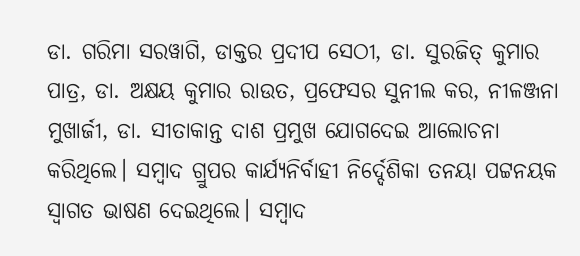ଡା. ଗରିମା ସରୱାଗି, ଡାକ୍ତର ପ୍ରଦୀପ ସେଠୀ, ଡା. ସୁରଜିତ୍‌ କୁମାର ପାତ୍ର, ଡା. ଅକ୍ଷୟ କୁମାର ରାଉତ, ପ୍ରଫେସର ସୁନୀଲ କର, ନୀଳଞ୍ଜନା ମୁଖାର୍ଜୀ, ଡା. ସୀତାକାନ୍ତ ଦାଶ ପ୍ରମୁଖ ଯୋଗଦେଇ ଆଲୋଚନା କରିଥିଲେ। ସମ୍ବାଦ ଗ୍ରୁପର କାର୍ଯ୍ୟନିର୍ବାହୀ ନିର୍ଦ୍ଦେଶିକା ତନୟା ପଟ୍ଟନୟକ ସ୍ବାଗତ ଭାଷଣ ଦେଇଥିଲେ। ସମ୍ବାଦ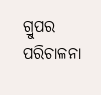ଗ୍ରୁପର ପରିଚାଳନା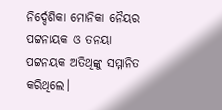ନିର୍ଦ୍ଦେଶିକା ମୋନିକା ନୈୟର ପଟ୍ଟନାୟକ ଓ ତନୟା ପଟ୍ଟନୟକ ଅତିଥିଙ୍କୁ ସମ୍ମାନିତ କରିଥିଲେ।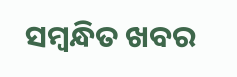ସମ୍ବନ୍ଧିତ ଖବର